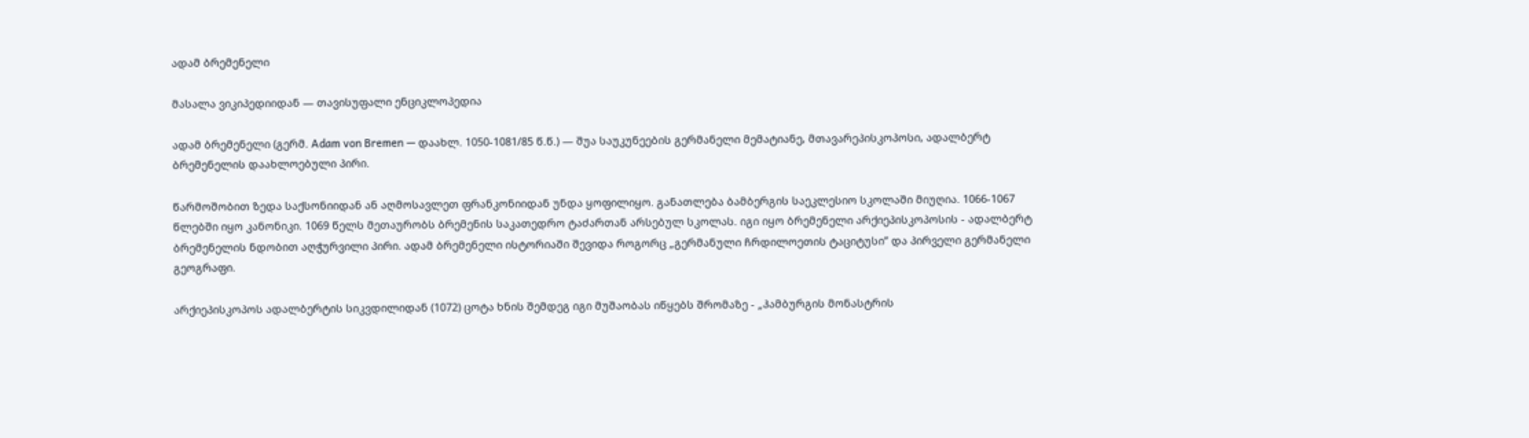ადამ ბრემენელი

მასალა ვიკიპედიიდან — თავისუფალი ენციკლოპედია

ადამ ბრემენელი (გერმ. Adam von Bremen — დაახლ. 1050-1081/85 წ.წ.) — შუა საუკუნეების გერმანელი მემატიანე, მთავარეპისკოპოსი, ადალბერტ ბრემენელის დაახლოებული პირი.

წარმოშობით ზედა საქსონიიდან ან აღმოსავლეთ ფრანკონიიდან უნდა ყოფილიყო. განათლება ბამბერგის საეკლესიო სკოლაში მიუღია. 1066-1067 წლებში იყო კანონიკი. 1069 წელს მეთაურობს ბრემენის საკათედრო ტაძართან არსებულ სკოლას. იგი იყო ბრემენელი არქიეპისკოპოსის - ადალბერტ ბრემენელის ნდობით აღჭურვილი პირი. ადამ ბრემენელი ისტორიაში შევიდა როგორც „გერმანული ჩრდილოეთის ტაციტუსი” და პირველი გერმანელი გეოგრაფი.

არქიეპისკოპოს ადალბერტის სიკვდილიდან (1072) ცოტა ხნის შემდეგ იგი მუშაობას იწყებს შრომაზე - „ჰამბურგის მონასტრის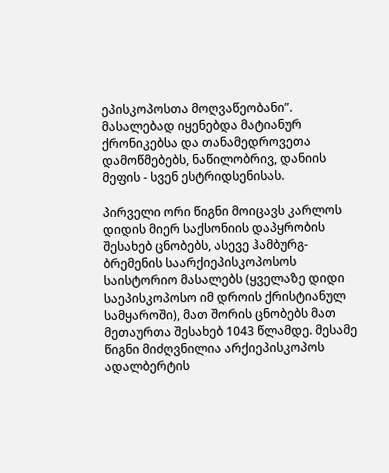ეპისკოპოსთა მოღვაწეობანი”. მასალებად იყენებდა მატიანურ ქრონიკებსა და თანამედროვეთა დამოწმებებს, ნაწილობრივ, დანიის მეფის - სვენ ესტრიდსენისას.

პირველი ორი წიგნი მოიცავს კარლოს დიდის მიერ საქსონიის დაპყრობის შესახებ ცნობებს, ასევე ჰამბურგ-ბრემენის საარქიეპისკოპოსოს საისტორიო მასალებს (ყველაზე დიდი საეპისკოპოსო იმ დროის ქრისტიანულ სამყაროში), მათ შორის ცნობებს მათ მეთაურთა შესახებ 1043 წლამდე. მესამე წიგნი მიძღვნილია არქიეპისკოპოს ადალბერტის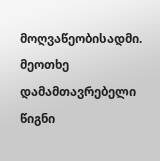მოღვაწეობისადმი. მეოთხე დამამთავრებელი წიგნი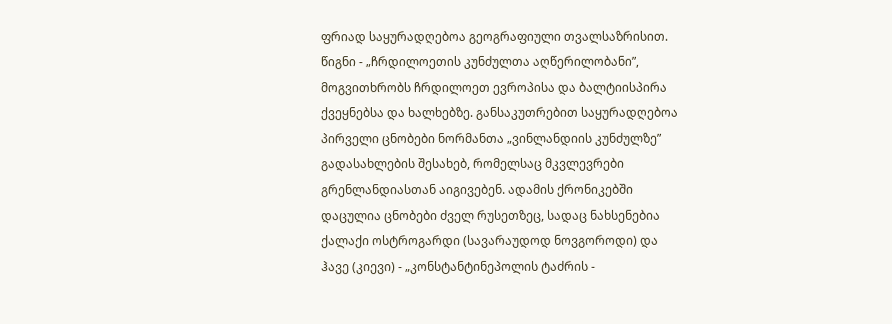ფრიად საყურადღებოა გეოგრაფიული თვალსაზრისით. წიგნი - „ჩრდილოეთის კუნძულთა აღწერილობანი”, მოგვითხრობს ჩრდილოეთ ევროპისა და ბალტიისპირა ქვეყნებსა და ხალხებზე. განსაკუთრებით საყურადღებოა პირველი ცნობები ნორმანთა „ვინლანდიის კუნძულზე” გადასახლების შესახებ, რომელსაც მკვლევრები გრენლანდიასთან აიგივებენ. ადამის ქრონიკებში დაცულია ცნობები ძველ რუსეთზეც, სადაც ნახსენებია ქალაქი ოსტროგარდი (სავარაუდოდ ნოვგოროდი) და ჰავე (კიევი) - „კონსტანტინეპოლის ტაძრის -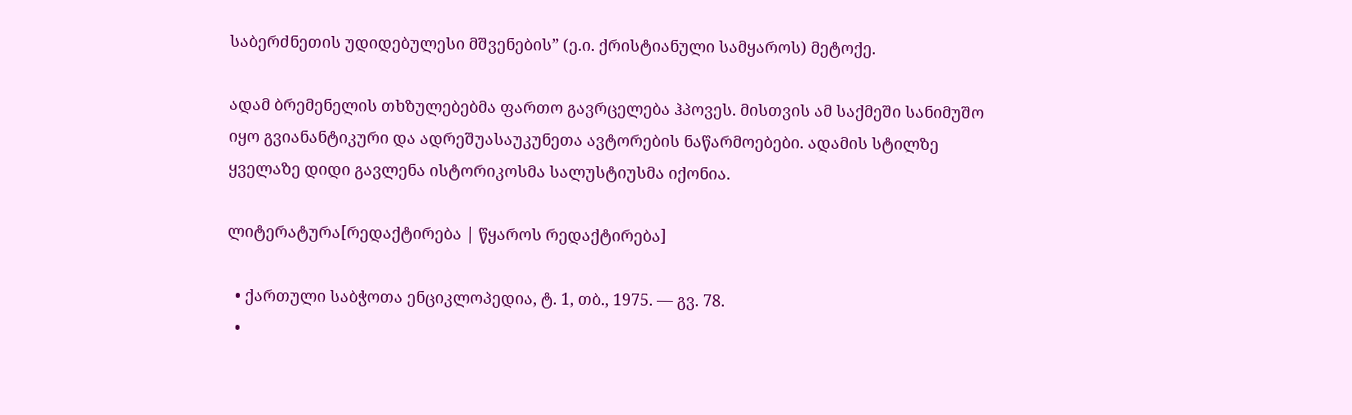საბერძნეთის უდიდებულესი მშვენების” (ე.ი. ქრისტიანული სამყაროს) მეტოქე.

ადამ ბრემენელის თხზულებებმა ფართო გავრცელება ჰპოვეს. მისთვის ამ საქმეში სანიმუშო იყო გვიანანტიკური და ადრეშუასაუკუნეთა ავტორების ნაწარმოებები. ადამის სტილზე ყველაზე დიდი გავლენა ისტორიკოსმა სალუსტიუსმა იქონია.

ლიტერატურა[რედაქტირება | წყაროს რედაქტირება]

  • ქართული საბჭოთა ენციკლოპედია, ტ. 1, თბ., 1975. — გვ. 78.
  •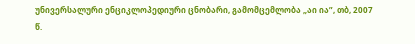უნივერსალური ენციკლოპედიური ცნობარი, გამომცემლობა „აი ია”, თბ, 2007 წ.